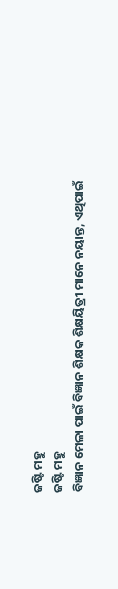ଜଷ୍ଟି ମହୁ
ଜଷ୍ଟି ମହୁ
ବିଜ୍ଞାନ ମେଳା ପାଇଁ ବିଜ୍ଞାନ ଶିକ୍ଷକ ଶିକ୍ଷୟିତ୍ରୀ ମାନେ ନୟାନ୍ତ, ଏଥିପାଇଁ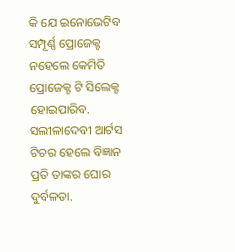କି ଯେ ଇନୋଭେଟିବ ସମ୍ପୂର୍ଣ୍ଣ ପ୍ରୋଜେକ୍ଟ ନହେଲେ କେମିତି ପ୍ରୋଜେକ୍ଟ ଟି ସିଲେକ୍ଟ ହୋଇପାରିବ. ସଲୀଳାଦେବୀ ଆର୍ଟସ ଟିଚର ହେଲେ ବିଜ୍ଞାନ ପ୍ରତି ତାଙ୍କର ଘୋର ଦୁର୍ବଳତା.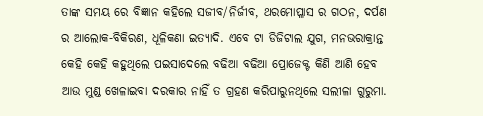ତାଙ୍କ ସମୟ ରେ ବିଜ୍ଞାନ କହିଲେ ସଜୀବ/ନିର୍ଜୀବ, ଥରମୋପ୍ଳାସ ର ଗଠନ, ଦର୍ପଣ ର ଆଲୋକ-ବିକିରଣ, ଧୂଳିକଣା ଇତ୍ୟାଦି. ଏବେ ଟା ଡିଜିଟାଲ ଯୁଗ, ମନଭରାକ୍ରାନ୍ତ କେହି କେହି କହୁଥିଲେ ପଇସାଦେଲେ ବଢିଆ ବଢିଆ ପ୍ରୋଜେକ୍ଟ କିଣି ଆଣି ହେବ ଆଉ ମୁଣ୍ଡ ଖେଳାଇବା ଦରକାର ନାହିଁ ତ ଗ୍ରହଣ କରିପାରୁନଥିଲେ ସଲୀଳା ଗୁରୁମା.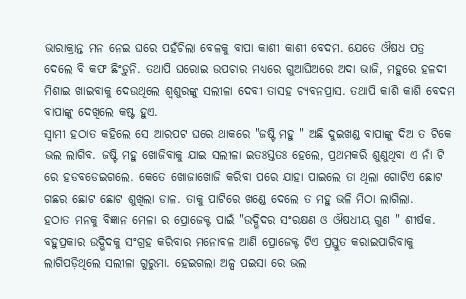ଭାରାକ୍ରାନ୍ତ ମନ ନେଇ ଘରେ ପହଁଚିଲା ବେଳକୁ ବାପା କାଶୀ କାଶୀ ବେଦମ. ଯେତେ ଔଷଧ ପତ୍ର ଦେଲେ ବି କଫ ଛିଂଡ଼ୁନି. ତଥାପି ଘରୋଇ ଉପଚାର ମଧ୍ୟରେ ଗୁଆଘିଅରେ ଅଦା ଭାଜି, ମହୁରେ ହଳଦୀ ମିଶାଇ ଖାଇବାକୁ ଦେଉଥିଲେ ଶ୍ବଶୁରଙ୍କୁ ସଲୀଳା ଦେବୀ ତାସହ ଚ୍ୟବନପ୍ରାସ. ତଥାପି କାଶି କାଶି ବେଦମ ବାପାଙ୍କୁ ଦେଖିଲେ କଷ୍ଟ ହୁଏ.
ସ୍ବାମୀ ହଠାତ କହିଲେ ସେ ଆରପଟ ଘରେ ଥାକରେ "ଜଷ୍ଟି ମହୁ " ଅଛି ଦୁଇଖଣ୍ଡ ବାପାଙ୍କୁ ଦିଅ ତ ଟିକେ ଭଲ ଲାଗିବ. ଜଷ୍ଟି ମହୁ ଖୋଜିବାକୁ ଯାଇ ସଲୀଳା ଇତଃସ୍ତତଃ ହେଲେ, ପ୍ରଥମକରି ଶୁଣୁଥିବା ଏ ନାଁ ଟି ରେ ହଡବଡେଇଗଲେ. କେତେ ଖୋଜାଖୋଜି କରିବା ପରେ ଯାହା ପାଇଲେ ତା ଥିଲା ଗୋଟିଏ ଛୋଟ ଗଛର ଛୋଟ ଛୋଟ ଶୁଖିଲା ଡାଳ. ତାକୁ ପାଟିରେ ଖଣ୍ଡେ ଦେଲେ ତ ମହୁ ଭଳି ମିଠା ଲାଗିଲା.
ହଠାତ ମନକୁ ବିଜ୍ଞାନ ମେଳା ର ପ୍ରୋଜେକ୍ଟ ପାଇଁ "ଉଦ୍ଭିଦର ସଂରକ୍ଷଣ ଓ ଔଷଧୀୟ ଗୁଣ " ଶୀର୍ଷକ. ବହୁପ୍ରକାର ଉଦ୍ଭିଦକୁ ସଂଗ୍ରହ କରିବାର ମନୋବଳ ଆଣି ପ୍ରୋଜେକ୍ଟ ଟିଏ ପ୍ରସ୍ତୁତ କରାଇପାରିବାକୁ ଲାଗିପଡ଼ିଥିଲେ ସଲୀଳା ଗୁରୁମା. ହେଇଗଲା ଅଳ୍ପ ପଇସା ରେ ଭଲ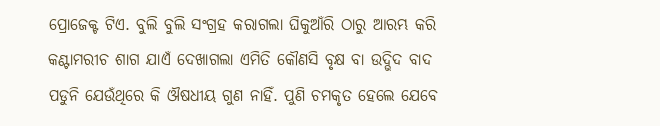ପ୍ରୋଜେକ୍ଟ ଟିଏ. ବୁଲି ବୁଲି ସଂଗ୍ରହ କରାଗଲା ଘିକୁଆଁରି ଠାରୁ ଆରମ୍ଭ କରି କଣ୍ଟାମରୀଚ ଶାଗ ଯାଏଁ ଦେଖାଗଲା ଏମିତି କୌଣସି ବୃକ୍ଷ ବା ଉଦ୍ଭିଦ ବାଦ ପଡୁନି ଯେଉଁଥିରେ କି ଔଷଧୀୟ ଗୁଣ ନାହିଁ. ପୁଣି ଚମକୃତ ହେଲେ ଯେବେ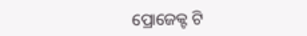ପ୍ରୋଜେକ୍ଟ ଟି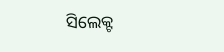ସିଲେକ୍ଟ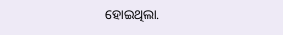ହୋଇଥିଲା.